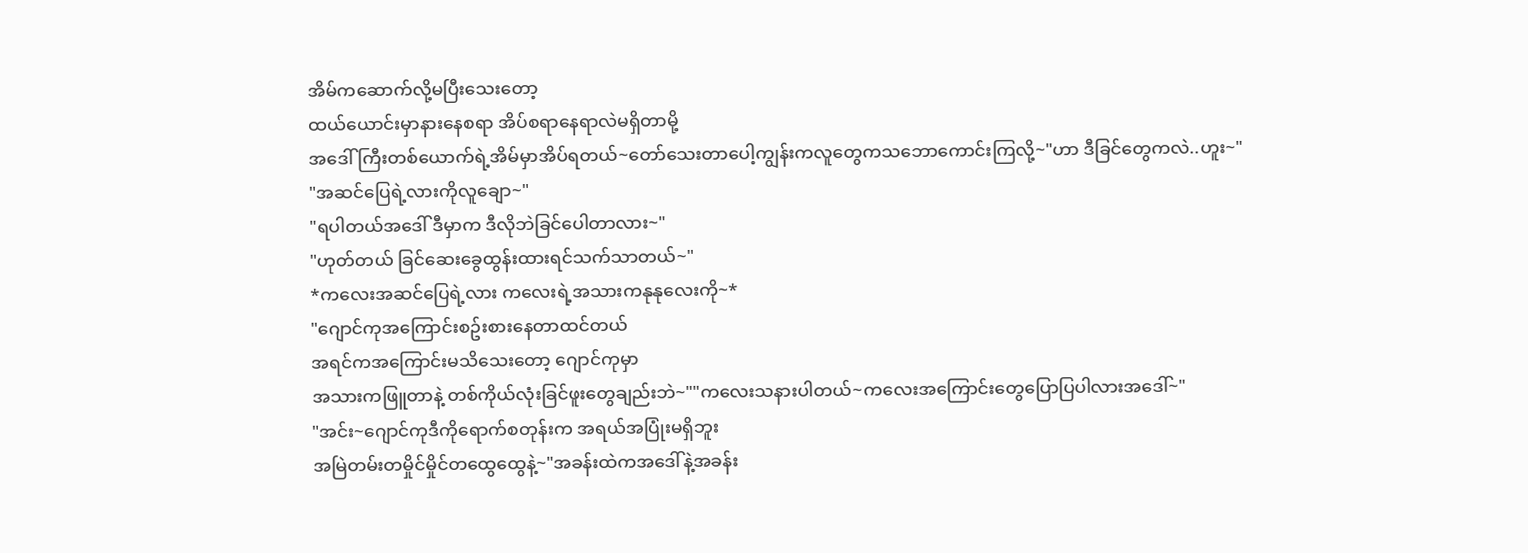အိမ်ကဆောက်လို့မပြီးသေးတော့
ထယ်ယောင်းမှာနားနေစရာ အိပ်စရာနေရာလဲမရှိတာမို့
အဒေါ်ကြီးတစ်ယောက်ရဲ့အိမ်မှာအိပ်ရတယ်~တော်သေးတာပေါ့ကျွန်းကလူတွေကသဘောကောင်းကြလို့~"ဟာ ဒီခြင်တွေကလဲ..ဟူး~"
"အဆင်ပြေရဲ့လားကိုလူချော~"
"ရပါတယ်အဒေါ် ဒီမှာက ဒီလိုဘဲခြင်ပေါတာလား~"
"ဟုတ်တယ် ခြင်ဆေးခွေထွန်းထားရင်သက်သာတယ်~"
*ကလေးအဆင်ပြေရဲ့လား ကလေးရဲ့အသားကနုနုလေးကို~*
"ဂျောင်ကုအကြောင်းစဥ်းစားနေတာထင်တယ်
အရင်ကအကြောင်းမသိသေးတော့ ဂျောင်ကုမှာ
အသားကဖြူတာနဲ့ တစ်ကိုယ်လုံးခြင်ဖူးတွေချည်းဘဲ~""ကလေးသနားပါတယ်~ကလေးအကြောင်းတွေပြောပြပါလားအဒေါ်~"
"အင်း~ဂျောင်ကုဒီကိုရောက်စတုန်းက အရယ်အပြုံးမရှိဘူး
အမြဲတမ်းတမှိုင်မှိုင်တထွေထွေနဲ့~"အခန်းထဲကအဒေါ်နဲ့အခန်း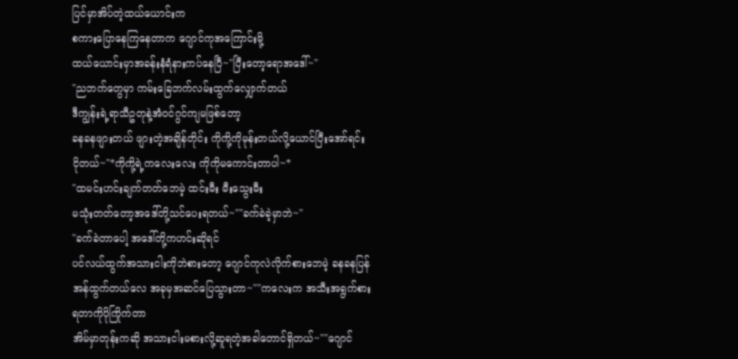ပြင်မှာအိပ်တဲ့ထယ်ယောင်းက
စကားပြောနေကြနေတာက ဂျောင်ကုအကြောင်းမို့
ထယ်ယောင်းမှာအခန်းနံရံနားကပ်နေပြီ~"ပြီးတော့ရောအဒေါ်~"
"ညဘက်တွေမှာ ကမ်းခြေဘက်လမ်းထွက်လျှောက်တယ်
ဒီကျွန်းရဲ့ရာသီဥတုနဲ့အံဝင်ဂွင်ကျမဖြစ်တော့
ခနခနဖျားတယ် ဖျားတဲ့အချိန်တိုင်း ကိုကို့ကိုမုန်းတယ်လို့ယောင်ပြီးအော်ရင်း ငိုတယ်~"*ကိုကို့ရဲ့ကလေးလေး ကိုကိုမကောင်းတာပါ~*
"ထမင်းဟင်းချက်တတ်ဘေမဲ့ ထင်းမီး မီးသွေးမီး
မသုံးတတ်တော့အဒေါ်တို့သင်ပေးရတယ်~""ခက်ခဲခဲ့မှာဘဲ~"
"ခက်ခဲတာပေါ့ အဒေါ်တို့ကဟင်းဆိုရင်
ပင်လယ်ထွက်အသားငါးကိုဘဲစားတော့ ဂျောင်ကုလဲလိုက်စားဘေမဲ့ ခနခနပြန်အန်ထွက်တယ်လေ အခုမှအဆင်ပြေသွားတာ~""ကလေးက အသီးအရွက်စားရတာကိုပိုကြိုက်တာ
အိမ်မှာတုန်းကဆို အသားငါးမစားလို့ဆူရတဲ့အခါတောင်ရှိတယ်~""ဂျောင်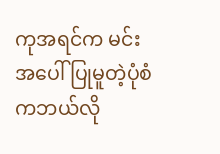ကုအရင်က မင်းအပေါ်ပြုမူတဲ့ပုံစံကဘယ်လို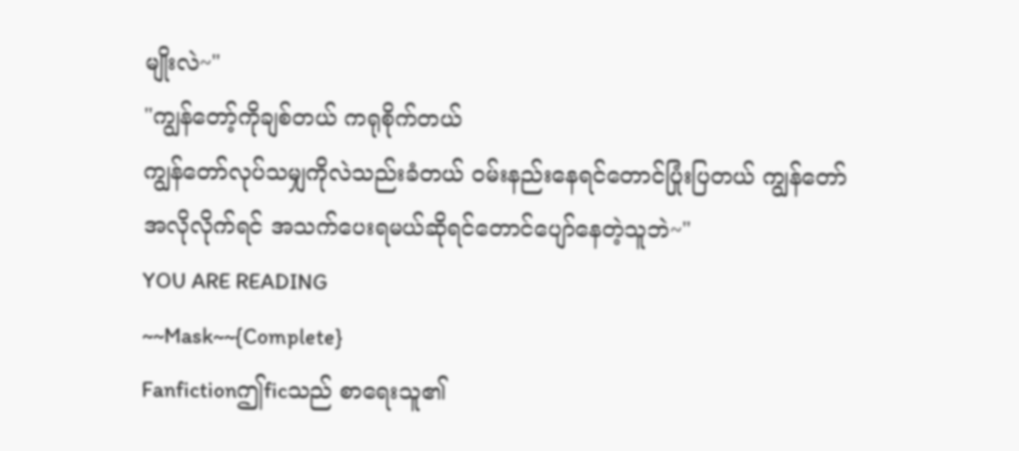မျိုးလဲ~"
"ကျွန်တော့်ကိုချစ်တယ် ကရုစိုက်တယ်
ကျွန်တော်လုပ်သမျှကိုလဲသည်းခံတယ် ဝမ်းနည်းနေရင်တောင်ပြုံးပြတယ် ကျွန်တော်အလိုလိုက်ရင် အသက်ပေးရမယ်ဆိုရင်တောင်ပျော်နေတဲ့သူဘဲ~"
YOU ARE READING
~~Mask~~{Complete}
Fanfictionဤficသည် စာရေးသူ၏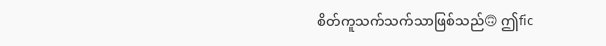စိတ်ကူသက်သက်သာဖြစ်သည်🙃 ဤfic